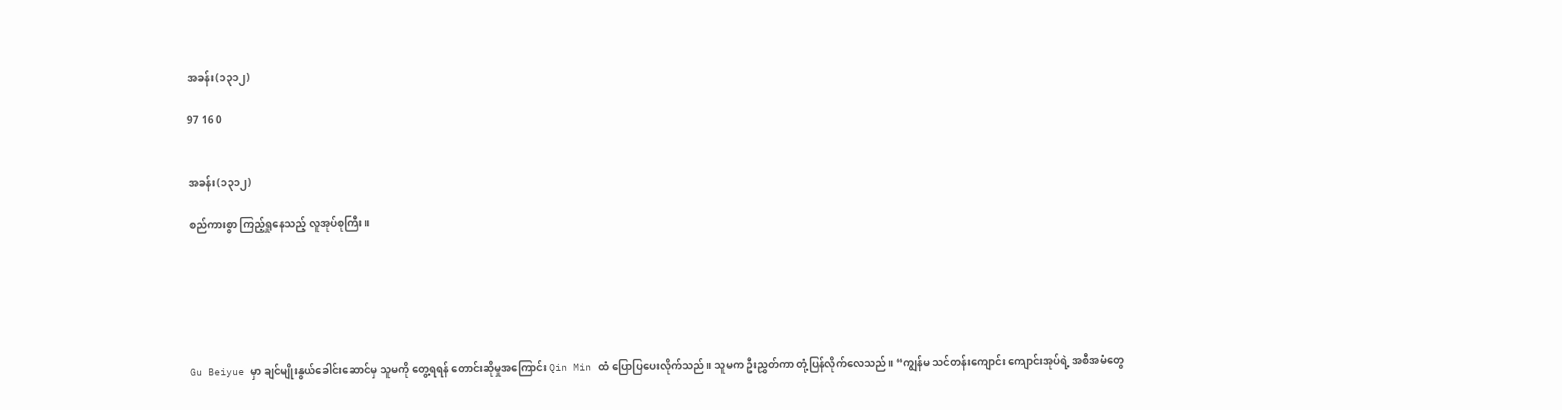အခန်း(၁၃၁၂)

97 16 0


အခန်း(၁၃၁၂)

စည်ကားစွာ ကြည့်ရှုနေသည့် လူအုပ်စုကြီး။






Gu Beiyue မှာ ချင်မျိုးနွယ်ခေါင်းဆောင်မှ သူမကို တွေ့ရရန် တောင်းဆိုမှုအကြောင်း Qin Min ထံ ပြောပြပေးလိုက်သည်။ သူမက ဦးညွှတ်ကာ တုံ့ပြန်လိုက်လေသည်။ “ကျွန်မ သင်တန်းကျောင်း ကျောင်းအုပ်ရဲ့ အစီအမံတွေ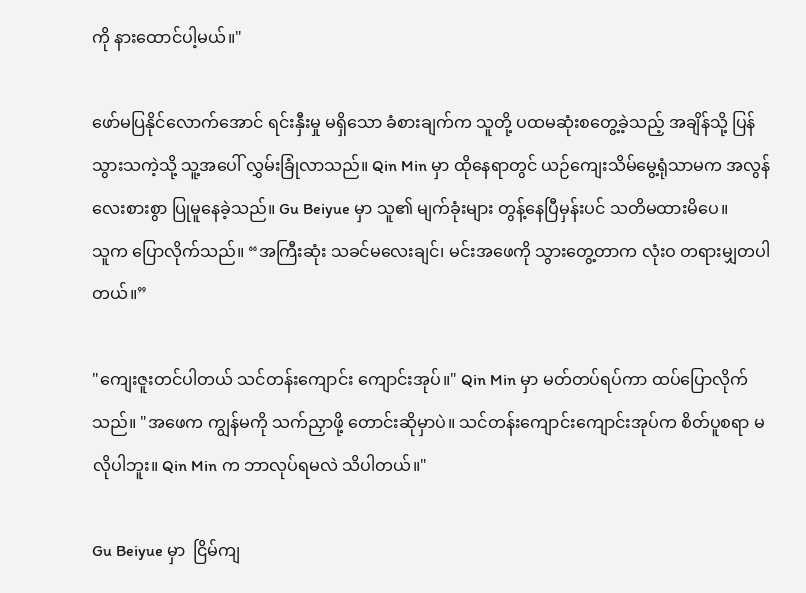ကို နားထောင်ပါ့မယ်။"

ဖော်မပြနိုင်လောက်အောင် ရင်းနှီးမှု မရှိသော ခံစားချက်က သူတို့ ပထမဆုံးစတွေ့ခဲ့သည့် အချိန်သို့ ပြန်သွားသကဲ့သို့ သူ့အပေါ် လွှမ်းခြုံလာသည်။ Qin Min မှာ ထိုနေရာတွင် ယဉ်ကျေးသိမ်မွေ့ရုံသာမက အလွန်လေးစားစွာ ပြုမူနေခဲ့သည်။ Gu Beiyue မှာ သူ၏ မျက်ခုံးများ တွန့်နေပြီမှန်းပင် သတိမထားမိပေ။
သူက ပြောလိုက်သည်။ “အကြီးဆုံး သခင်မလေးချင်၊ မင်းအဖေကို သွားတွေ့တာက လုံးဝ တရားမျှတပါတယ်။”

"ကျေးဇူးတင်ပါတယ် သင်တန်းကျောင်း ကျောင်းအုပ်။" Qin Min မှာ မတ်တပ်ရပ်ကာ ထပ်ပြောလိုက်သည်။ "အဖေက ကျွန်မကို သက်ညှာဖို့ တောင်းဆိုမှာပဲ။ သင်တန်းကျောင်းကျောင်းအုပ်က စိတ်ပူစရာ မလိုပါဘူး။ Qin Min က ဘာလုပ်ရမလဲ သိပါတယ်။"

Gu Beiyue မှာ  ငြိမ်ကျ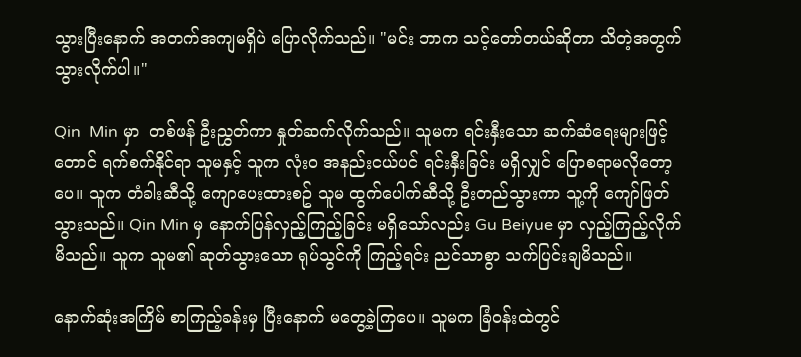သွားပြီးနောက် အတက်အကျမရှိပဲ ပြောလိုက်သည်။ "မင်း ဘာက သင့်တော်တယ်ဆိုတာ သိတဲ့အတွက် သွားလိုက်ပါ။"

Qin  Min မှာ  တစ်ဖန် ဦးညွှတ်ကာ နှုတ်ဆက်လိုက်သည်။ သူမက ရင်းနှီးသော ဆက်ဆံရေးများဖြင့်တောင် ရက်စက်နိုင်ရာ သူမနှင့် သူက လုံးဝ အနည်းငယ်ပင် ရင်းနှီးခြင်း မရှိလျှင် ပြောစရာမလိုတော့ပေ။ သူက တံခါးဆီသို့ ကျောပေးထားစဥ် သူမ ထွက်ပေါက်ဆီသို့ ဦးတည်သွားကာ သူ့ကို ကျော်ဖြတ်သွားသည်။ Qin Min မှ နောက်ပြန်လှည့်ကြည့်ခြင်း မရှိသော်လည်း Gu Beiyue မှာ လှည့်ကြည့်လိုက်မိသည်။ သူက သူမ၏ ဆုတ်သွားသော ရုပ်သွင်ကို ကြည့်ရင်း ညင်သာစွာ သက်ပြင်းချမိသည်။

နောက်ဆုံးအကြိမ် စာကြည့်ခန်းမှ ပြီးနောက် မတွေ့ခဲ့ကြပေ။ သူမက ခြံဝန်းထဲတွင်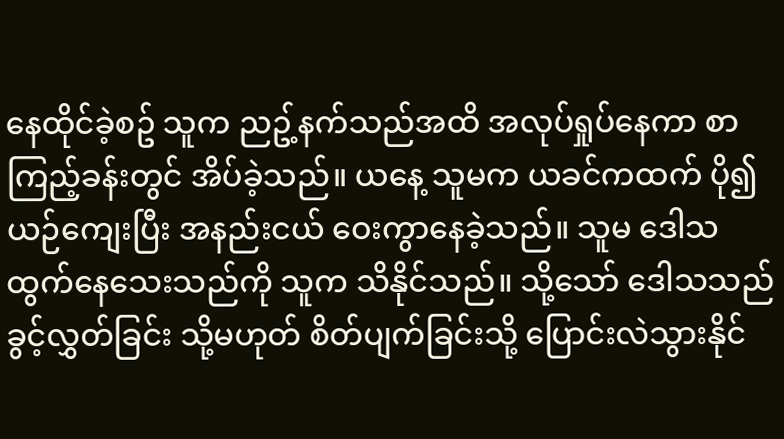နေထိုင်ခဲ့စဥ် သူက ညဥ့်နက်သည်အထိ အလုပ်ရှုပ်နေကာ စာကြည့်ခန်းတွင် အိပ်ခဲ့သည်။ ယနေ့ သူမက ယခင်ကထက် ပို၍ ယဉ်ကျေးပြီး အနည်းငယ် ဝေးကွာနေခဲ့သည်။ သူမ ဒေါသထွက်နေသေးသည်ကို သူက သိနိုင်သည်။ သို့သော် ဒေါသသည် ခွင့်လွှတ်ခြင်း သို့မဟုတ် စိတ်ပျက်ခြင်းသို့ ပြောင်းလဲသွားနိုင်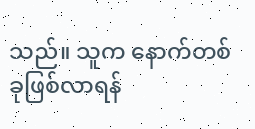သည်။ သူက နောက်တစ်ခုဖြစ်လာရန်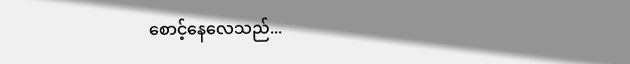စောင့်နေလေသည်...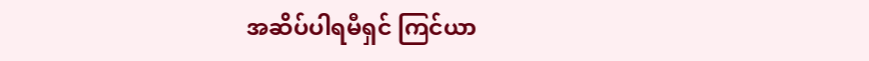အဆိပ်ပါရမီရှင် ကြင်ယာ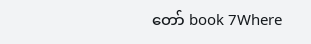တော် book 7Where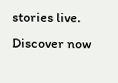stories live. Discover now